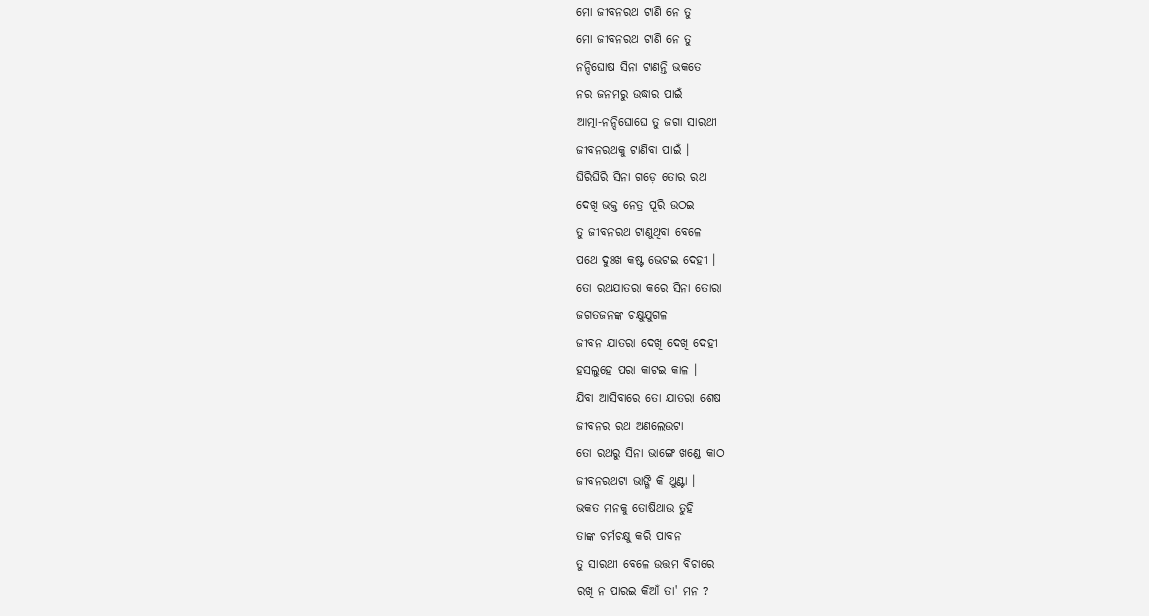ମୋ ଜୀବନରଥ ଟାଣି ନେ ତୁ
ମୋ ଜୀବନରଥ ଟାଣି ନେ ତୁ
ନନ୍ଦିଘୋଷ ସିନା ଟାଣନ୍ତି ଭକତେ
ନର ଜନମରୁ ଉଦ୍ଧାର ପାଇଁ
ଆତ୍ମା-ନନ୍ଦିଘୋଘେ ତୁ ଜଗା ସାରଥୀ
ଜୀବନରଥକୁ ଟାଣିବା ପାଇଁ ।
ଘିରିଘିରି ସିନା ଗଡ଼େ ତୋର ରଥ
ଦେଖି ଭକ୍ତ ନେତ୍ର ପୂରି ଉଠଇ
ତୁ ଜୀବନରଥ ଟାଣୁଥିବା ବେଳେ
ପଥେ ଦୁଃଖ କଷ୍ଟ ଭେଟଇ ଦେହୀ ।
ତୋ ରଥଯାତରା କରେ ସିନା ତୋରା
ଜଗତଜନଙ୍କ ଚକ୍ଷୁଯୁଗଳ
ଜୀବନ ଯାତରା ଦେଖି ଦେଖି ଦେହୀ
ହସଲୁହେ ପରା କାଟଇ କାଳ ।
ଯିବା ଆସିବାରେ ତୋ ଯାତରା ଶେଷ
ଜୀବନର ରଥ ଅଣଲେଉଟା
ତୋ ରଥରୁ ସିନା ଭାଙ୍ଗେ ଖଣ୍ଡେ କାଠ
ଜୀବନରଥଟା ଭାଙ୍ଗି କି ଥୁଣ୍ଟା ।
ଭକତ ମନକୁ ତୋଷିଥାଉ ତୁହି
ତାଙ୍କ ଚର୍ମଚକ୍ଷୁ କରି ପାବନ
ତୁ ସାରଥୀ ବେଳେ ଉତ୍ତମ ବିଚାରେ
ରଖି ନ ପାରଇ କିଆଁ ତା' ମନ ?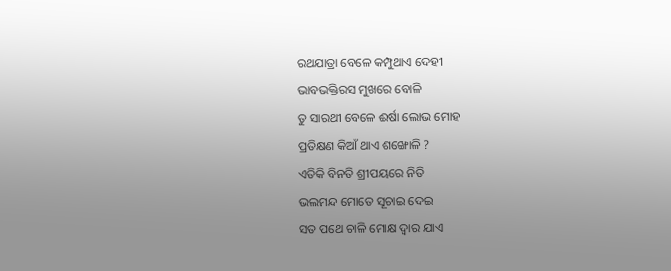ରଥଯାତ୍ରା ବେଳେ କମ୍ପୁଥାଏ ଦେହୀ
ଭାବଭକ୍ତିରସ ମୁଖରେ ବୋଳି
ତୁ ସାରଥୀ ବେଳେ ଈର୍ଷା ଲୋଭ ମୋହ
ପ୍ରତିକ୍ଷଣ କିଆଁ ଥାଏ ଶଙ୍ଖୋଳି ?
ଏତିକି ବିନତି ଶ୍ରୀପୟରେ ନିତି
ଭଲମନ୍ଦ ମୋତେ ସୂଚାଇ ଦେଇ
ସତ ପଥେ ଚାଳି ମୋକ୍ଷ ଦ୍ବାର ଯାଏ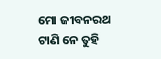ମୋ ଜୀବନରଥ ଟାଣି ନେ ତୁହି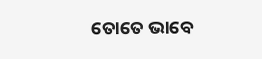ତୋତେ ଭାବେ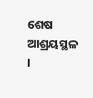ଶେଷ ଆଶ୍ରୟସ୍ଥଳ ।